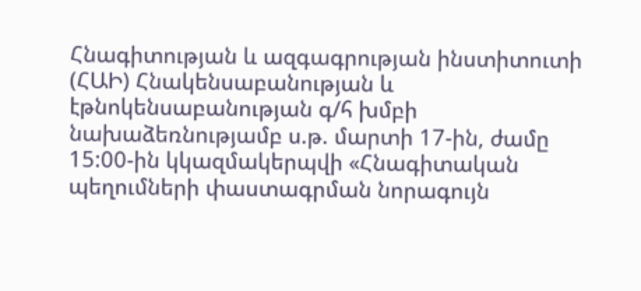Հնագիտության և ազգագրության ինստիտուտի (ՀԱԻ) Հնակենսաբանության և էթնոկենսաբանության գ/հ խմբի նախաձեռնությամբ ս.թ. մարտի 17-ին, ժամը 15:00-ին կկազմակերպվի «Հնագիտական պեղումների փաստագրման նորագույն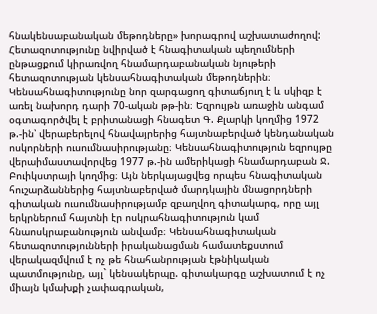հնակենսաբանական մեթոդները» խորագրով աշխատաժողով:
Հետազոտությունը նվիրված է հնագիտական պեղումների ընթացքում կիրառվող հնամարդաբանական նյութերի հետազոտության կենսահնագիտական մեթոդներին։ Կենսահնագիտությունը նոր զարգացող գիտաճյուղ է և սկիզբ է առել նախորդ դարի 70-ական թթ-ին։ Եզրույթն առաջին անգամ օգտագործվել է բրիտանացի հնագետ Գ. Քլարկի կողմից 1972 թ.-ին՝ վերաբերելով հնավայրերից հայտնաբերված կենդանական ոսկորների ուսումնասիրությանը։ Կենսահնագիտություն եզրույթը վերաիմաստավորվեց 1977 թ.-ին ամերիկացի հնամարդաբան Ջ. Բուիկստրայի կողմից։ Այն ներկայացվեց որպես հնագիտական հուշարձաններից հայտնաբերված մարդկային մնացորդների գիտական ուսումնասիրությամբ զբաղվող գիտակարգ, որը այլ երկրներում հայտնի էր ոսկրահնագիտություն կամ հնաոսկրաբանություն անվամբ։ Կենսահնագիտական հետազոտությունների իրականացման համատեքստում վերակազմվում է ոչ թե հնահանրության էթնիկական պատմությունը, այլ` կենսակերպը. գիտակարգը աշխատում է ոչ միայն կմախքի չափագրական,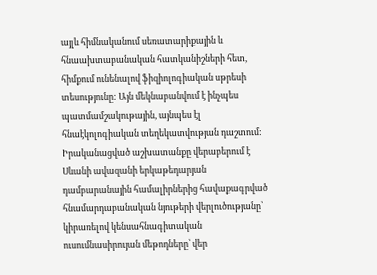այլև հիմնականում սեռատարիքային և հնաախտաբանական հատկանիշների հետ, հիմքում ունենալով ֆիզիոլոգիական սթրեսի տեսությունը: Այն մեկնաբանվում է ինչպես պատմամշակութային, այնպես էլ հնաէկոլոգիական տեղեկատվության դաշտում: Իրականացված աշխատանքը վերաբերում է Սևանի ավազանի երկաթեդարյան դամբարանային համալիրներից հավաքագրված հնամարդաբանական նյութերի վերլուծությանը՝ կիրառելով կենսահնագիտական ուսումնասիրույան մեթոդները՝ վեր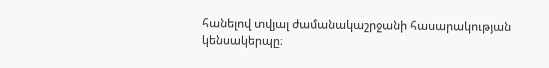հանելով տվյալ ժամանակաշրջանի հասարակության կենսակերպը։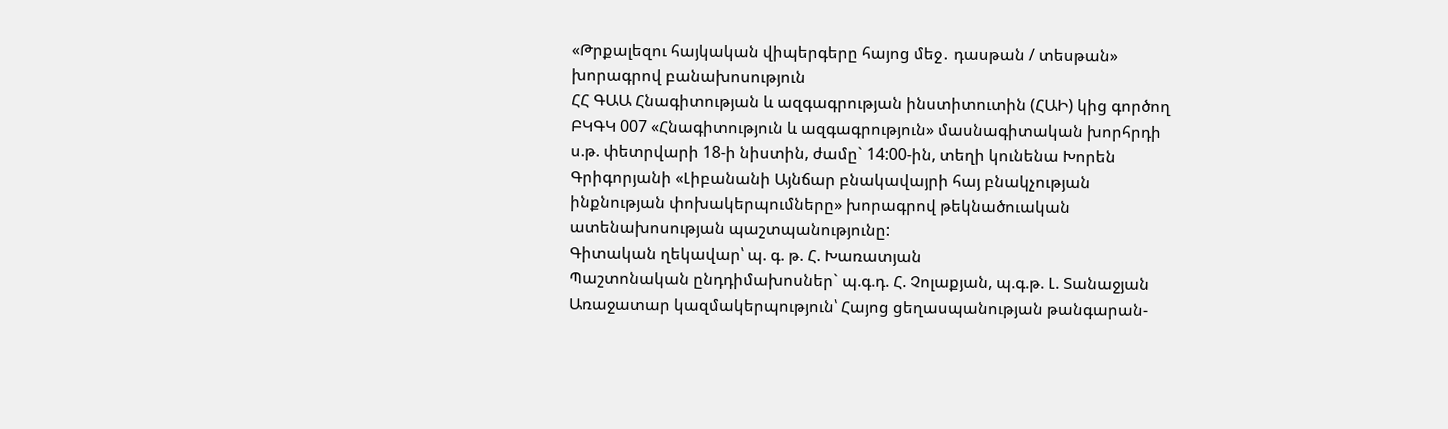«Թրքալեզու հայկական վիպերգերը հայոց մեջ․ դասթան / տեսթան» խորագրով բանախոսություն
ՀՀ ԳԱԱ Հնագիտության և ազգագրության ինստիտուտին (ՀԱԻ) կից գործող ԲԿԳԿ 007 «Հնագիտություն և ազգագրություն» մասնագիտական խորհրդի ս.թ. փետրվարի 18-ի նիստին, ժամը` 14:00-ին, տեղի կունենա Խորեն Գրիգորյանի «Լիբանանի Այնճար բնակավայրի հայ բնակչության ինքնության փոխակերպումները» խորագրով թեկնածուական ատենախոսության պաշտպանությունը:
Գիտական ղեկավար՝ պ. գ. թ. Հ. Խառատյան
Պաշտոնական ընդդիմախոսներ` պ.գ.դ. Հ. Չոլաքյան, պ.գ.թ. Լ. Տանաջյան
Առաջատար կազմակերպություն՝ Հայոց ցեղասպանության թանգարան-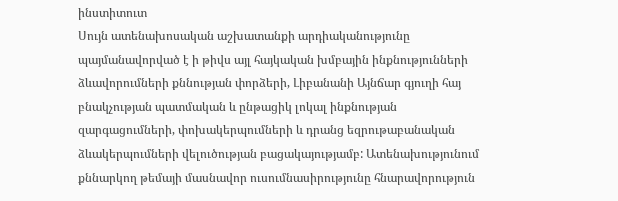ինստիտուտ
Սույն ատենախոսական աշխատանքի արդիականությունը պայմանավորված է ի թիվս այլ հայկական խմբային ինքնությունների ձևավորումների քննության փորձերի, Լիբանանի Այնճար գյուղի հայ բնակչության պատմական և ընթացիկ լոկալ ինքնության զարգացումների, փոխակերպումների և դրանց եզրութաբանական ձևակերպումների վելուծության բացակայությամբ: Ատենախությունում քննարկող թեմայի մասնավոր ուսումնասիրությունը հնարավորություն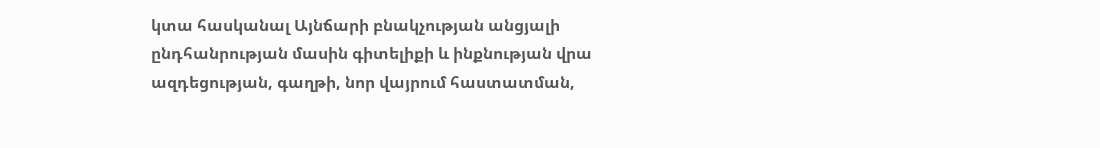կտա հասկանալ Այնճարի բնակչության անցյալի ընդհանրության մասին գիտելիքի և ինքնության վրա ազդեցության, գաղթի, նոր վայրում հաստատման,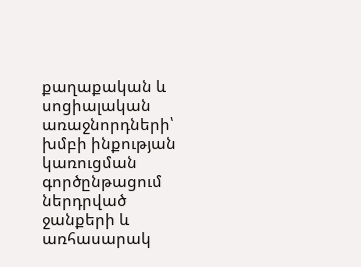քաղաքական և սոցիալական առաջնորդների՝ խմբի ինքության կառուցման գործընթացում ներդրված ջանքերի և առհասարակ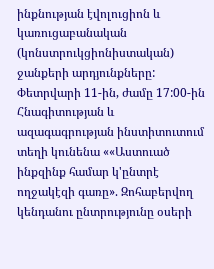ինքնության էվոլուցիոն և կառուցաբանական (կոնստրուկցիոնիստական) ջանքերի արդյունքները:
Փետրվարի 11-ին, ժամը 17:00-ին Հնագիտության և ազագագրության ինստիտուտում տեղի կունենա ««Աստուած ինքզինք համար կ'ընտրէ ողջակէզի գառը». Զոհաբերվող կենդանու ընտրությունը օսերի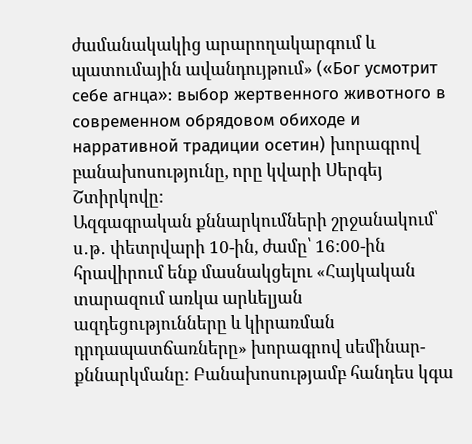ժամանակակից արարողակարգում և պատումային ավանդույթում» («Бог усмотрит себе агнца»: выбор жертвенного животного в современном обрядовом обиходе и нарративной традиции осетин) խորագրով բանախոսությունը, որը կվարի Սերգեյ Շտիրկովը:
Ազգագրական քննարկումների շրջանակում՝ ս․թ․ փետրվարի 10-ին, ժամը՝ 16:00-ին հրավիրում ենք մասնակցելու «Հայկական տարազում առկա արևելյան ազդեցությունները և կիրառման դրդապատճառները» խորագրով սեմինար-քննարկմանը: Բանախոսությամբ հանդես կգա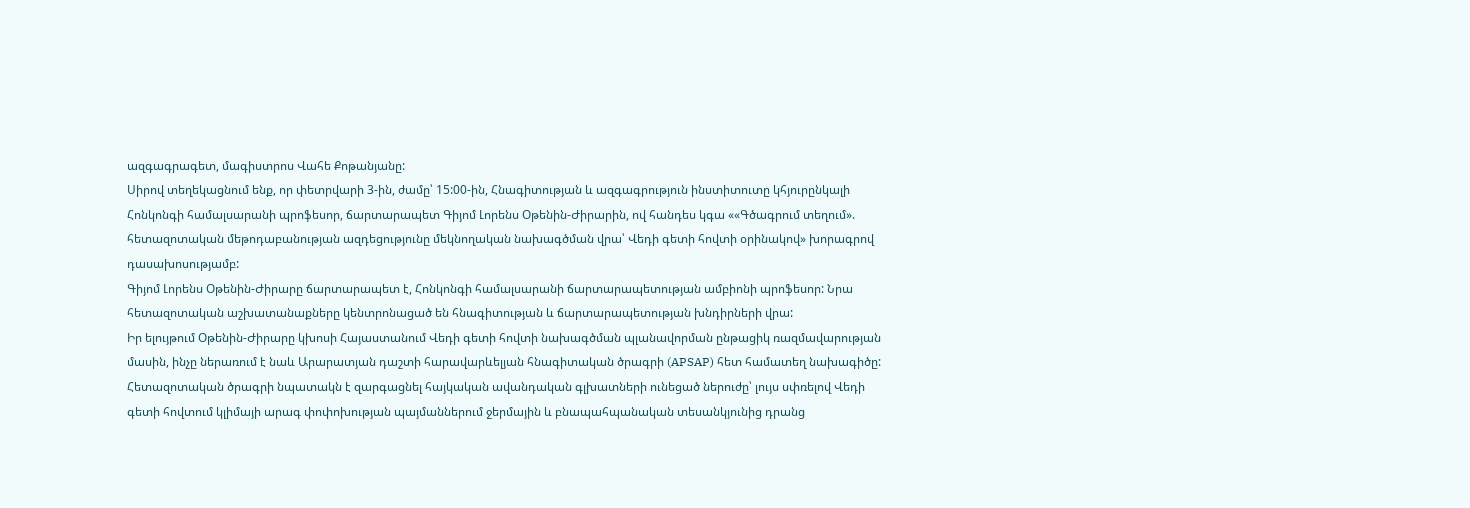ազգագրագետ, մագիստրոս Վահե Քոթանյանը:
Սիրով տեղեկացնում ենք, որ փետրվարի 3-ին, ժամը՝ 15:00-ին, Հնագիտության և ազգագրություն ինստիտուտը կհյուրընկալի Հոնկոնգի համալսարանի պրոֆեսոր, ճարտարապետ Գիյոմ Լորենս Օթենին-Ժիրարին, ով հանդես կգա ««Գծագրում տեղում». հետազոտական մեթոդաբանության ազդեցությունը մեկնողական նախագծման վրա՝ Վեդի գետի հովտի օրինակով» խորագրով դասախոսությամբ:
Գիյոմ Լորենս Օթենին-Ժիրարը ճարտարապետ է, Հոնկոնգի համալսարանի ճարտարապետության ամբիոնի պրոֆեսոր: Նրա հետազոտական աշխատանաքները կենտրոնացած են հնագիտության և ճարտարապետության խնդիրների վրա:
Իր ելույթում Օթենին-Ժիրարը կխոսի Հայաստանում Վեդի գետի հովտի նախագծման պլանավորման ընթացիկ ռազմավարության մասին, ինչը ներառում է նաև Արարատյան դաշտի հարավարևելյան հնագիտական ծրագրի (APSAP) հետ համատեղ նախագիծը:
Հետազոտական ծրագրի նպատակն է զարգացնել հայկական ավանդական գլխատների ունեցած ներուժը՝ լույս սփռելով Վեդի գետի հովտում կլիմայի արագ փոփոխության պայմաններում ջերմային և բնապահպանական տեսանկյունից դրանց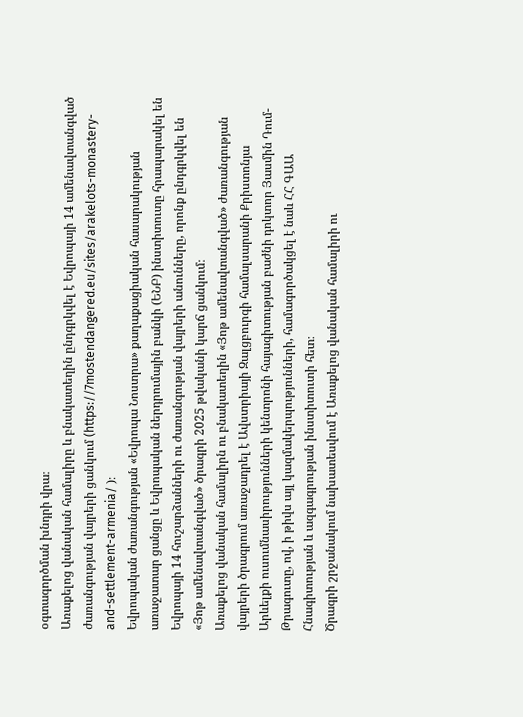օգտագործման խնդրի վրա։
Առաքելոց վանական համալիրը և բնակատեղին ընդգրկվել է Եվրոպայի 14 ամենավտանգված ժառանգության վայրերի ցանկում (https://7mostendangered.eu/sites/arakelots-monastery-and-settlement-armenia/ )։
Եվրոպական ժառանգության «Եվրոպա Նոստրա» քաղաքացիական հասարակության առաջատար ցանցը և Եվրոպական ներդրումային բանկի (ԵՆԲ) ինստիտուտը հրապարակել են Եվրոպայի 14 հուշարձանների ու ժառանգության վայրերի անունները, որոնք ընդգրկվել են «Յոթ ամենավտանգված» ծրագրի 2025 թվականի կարճ ցանկում։
Առաքելոց վանական համալիրն ու բնակատեղին «Յոթ ամենավտանգված» ժառանգության վայրերի ծրագրում առաջադրել է Ավստրիայի Զալցբուրգի համալսարանի Քրիստոնյա Արևելքի ուսումնասիրությունների կենտրոնի հայագիտության բաժնի դոկտոր Յասմին Դում-Թրագուտը, ով, ի թիվս այլ կազմակերպությունների, համագործակցել է նաև ՀՀ ԳԱԱ Հնագիտության և ազգագրության ինստիտուտի հետ։
Ծրագրի շրջանակում նախատեսվում է Առաքելոց վանական համալիրի ու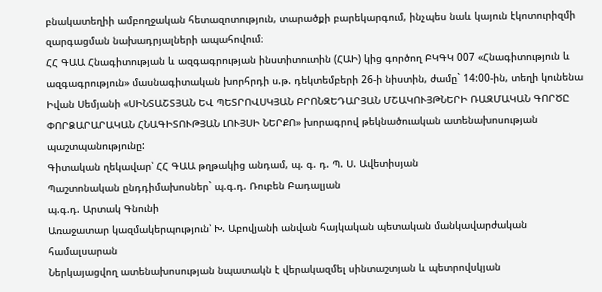բնակատեղիի ամբողջական հետազոտություն, տարածքի բարեկարգում, ինչպես նաև կայուն էկոտուրիզմի զարգացման նախադրյալների ապահովում։
ՀՀ ԳԱԱ Հնագիտության և ազգագրության ինստիտուտին (ՀԱԻ) կից գործող ԲԿԳԿ 007 «Հնագիտություն և ազգագրություն» մասնագիտական խորհրդի ս.թ. դեկտեմբերի 26-ի նիստին, ժամը` 14:00-ին, տեղի կունենա Իվան Սեմյանի «ՍԻՆՏԱՇՏՅԱՆ ԵՎ ՊԵՏՐՈՎՍԿՅԱՆ ԲՐՈՆԶԵԴԱՐՅԱՆ ՄՇԱԿՈՒՅԹՆԵՐԻ ՌԱԶՄԱԿԱՆ ԳՈՐԾԸ ՓՈՐՁԱՐԱՐԱԿԱՆ ՀՆԱԳԻՏՈՒԹՅԱՆ ԼՈՒՅՍԻ ՆԵՐՔՈ» խորագրով թեկնածուական ատենախոսության պաշտպանությունը:
Գիտական ղեկավար՝ ՀՀ ԳԱԱ թղթակից անդամ, պ. գ. դ. Պ. Ս. Ավետիսյան
Պաշտոնական ընդդիմախոսներ` պ.գ.դ. Ռուբեն Բադալյան
պ.գ.դ. Արտակ Գնունի
Առաջատար կազմակերպություն՝ Խ. Աբովյանի անվան հայկական պետական մանկավարժական համալսարան
Ներկայացվող ատենախոսության նպատակն է վերակազմել սինտաշտյան և պետրովսկյան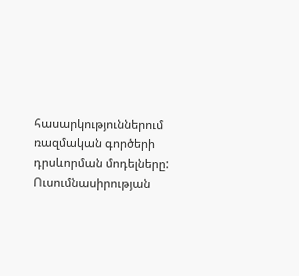հասարկություններում ռազմական գործերի դրսևորման մոդելները: Ուսումնասիրության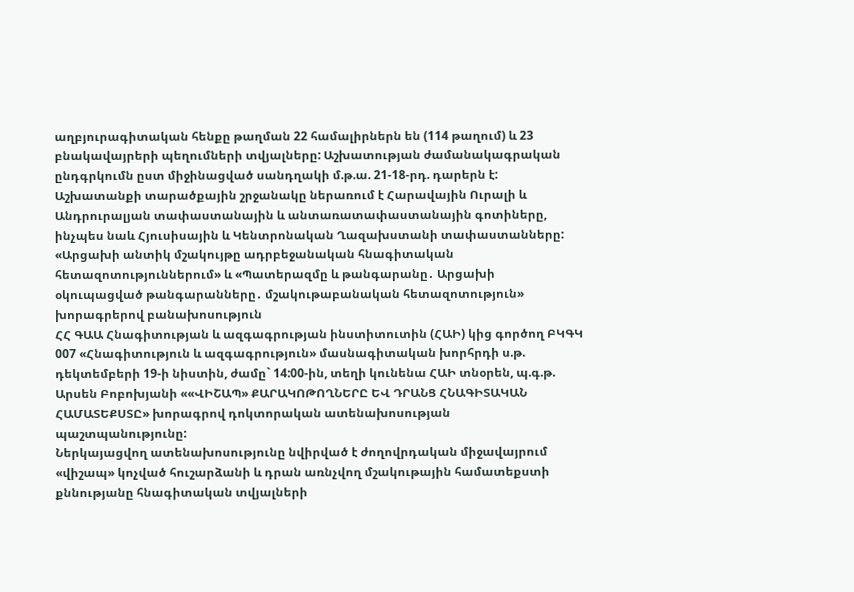աղբյուրագիտական հենքը թաղման 22 համալիրներն են (114 թաղում) և 23 բնակավայրերի պեղումների տվյալները: Աշխատության ժամանակագրական ընդգրկումն ըստ միջինացված սանդղակի մ.թ.ա. 21-18-րդ. դարերն է: Աշխատանքի տարածքային շրջանակը ներառում է Հարավային Ուրալի և Անդրուրալյան տափաստանային և անտառատափաստանային գոտիները, ինչպես նաև Հյուսիսային և Կենտրոնական Ղազախստանի տափաստանները:
«Արցախի անտիկ մշակույթը ադրբեջանական հնագիտական հետազոտություններում» և «Պատերազմը և թանգարանը․ Արցախի օկուպացված թանգարանները․ մշակութաբանական հետազոտություն» խորագրերով բանախոսություն
ՀՀ ԳԱԱ Հնագիտության և ազգագրության ինստիտուտին (ՀԱԻ) կից գործող ԲԿԳԿ 007 «Հնագիտություն և ազգագրություն» մասնագիտական խորհրդի ս.թ. դեկտեմբերի 19-ի նիստին, ժամը` 14:00-ին, տեղի կունենա ՀԱԻ տնօրեն, պ.գ.թ. Արսեն Բոբոխյանի ««ՎԻՇԱՊ» ՔԱՐԱԿՈԹՈՂՆԵՐԸ ԵՎ ԴՐԱՆՑ ՀՆԱԳԻՏԱԿԱՆ ՀԱՄԱՏԵՔՍՏԸ» խորագրով դոկտորական ատենախոսության պաշտպանությունը:
Ներկայացվող ատենախոսությունը նվիրված է ժողովրդական միջավայրում «վիշապ» կոչված հուշարձանի և դրան առնչվող մշակութային համատեքստի քննությանը հնագիտական տվյալների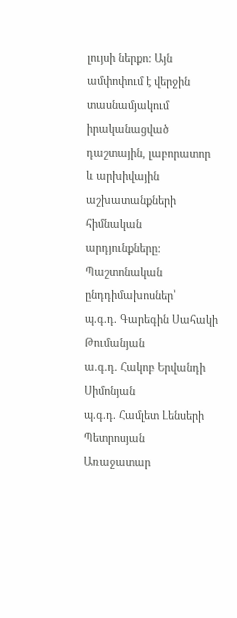լույսի ներքո: Այն ամփոփում է վերջին տասնամյակում իրականացված դաշտային, լաբորատոր և արխիվային աշխատանքների հիմնական արդյունքները:
Պաշտոնական ընդդիմախոսներ՝
պ.գ.դ. Գարեգին Սահակի Թումանյան
ա.գ.դ. Հակոբ Երվանդի Սիմոնյան
պ.գ.դ. Համլետ Լենսերի Պետրոսյան
Առաջատար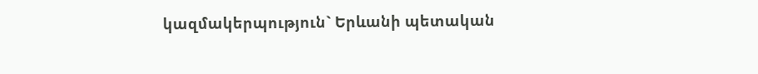կազմակերպություն` Երևանի պետական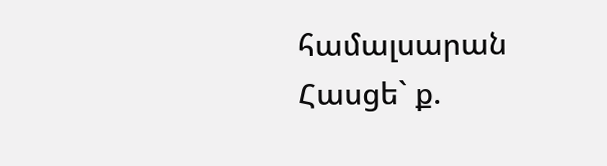համալսարան
Հասցե` ք.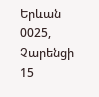Երևան 0025, Չարենցի 15